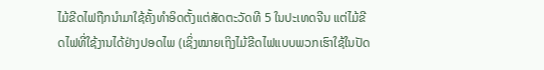ໄມ້ຂີດໄຟຖືກນຳມາໃຊ້ຄັ້ງທຳອິດຕັ້ງແຕ່ສັດຕະວັດທີ 5 ໃນປະເທດຈີນ ແຕ່ໄມ້ຂີດໄຟທີ່ໃຊ້ງານໄດ້ຢ່າງປອດໄພ (ເຊິ່ງໝາຍເຖິງໄມ້ຂີດໄຟແບບພວກເຮົາໃຊ້ໃນປັດ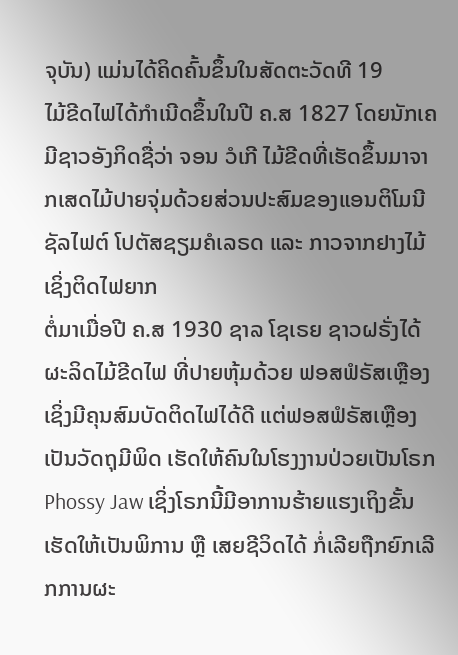ຈຸບັນ) ແມ່ນໄດ້ຄິດຄົ້ນຂຶ້ນໃນສັດຕະວັດທີ 19
ໄມ້ຂີດໄຟໄດ້ກຳເນີດຂຶ້ນໃນປີ ຄ.ສ 1827 ໂດຍນັກເຄມີຊາວອັງກິດຊື່ວ່າ ຈອນ ວໍເກີ ໄມ້ຂີດທີ່ເຮັດຂຶ້ນມາຈາກເສດໄມ້ປາຍຈຸ່ມດ້ວຍສ່ວນປະສົມຂອງແອນຕິໂມນີຊັລໄຟຕ໌ ໂປຕັສຊຽມຄໍເລຣດ ແລະ ກາວຈາກຢາງໄມ້ ເຊິ່ງຕິດໄຟຍາກ
ຕໍ່ມາເມື່ອປີ ຄ.ສ 1930 ຊາລ ໂຊເຣຍ ຊາວຝຣັ່ງໄດ້ຜະລິດໄມ້ຂີດໄຟ ທີ່ປາຍຫຸ້ມດ້ວຍ ຟອສຟໍຣັສເຫຼືອງ ເຊິ່ງມີຄຸນສົມບັດຕິດໄຟໄດ້ດີ ແຕ່ຟອສຟໍຣັສເຫຼືອງເປັນວັດຖຸມີພິດ ເຮັດໃຫ້ຄົນໃນໂຮງງານປ່ວຍເປັນໂຣກ Phossy Jaw ເຊິ່ງໂຣກນີ້ມີອາການຮ້າຍແຮງເຖິງຂັ້ນເຮັດໃຫ້ເປັນພິການ ຫຼື ເສຍຊີວິດໄດ້ ກໍ່ເລີຍຖືກຍົກເລີກການຜະ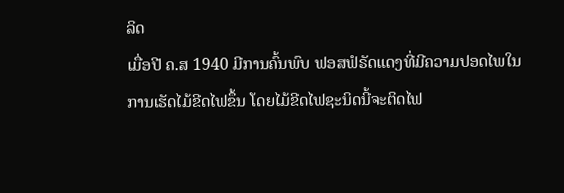ລິດ
ເມື່ອປີ ຄ.ສ 1940 ມີການຄົ້ນພົບ ຟອສຟໍຣັດແດງທີ່ມີຄວາມປອດໄພໃນການເຮັດໄມ້ຂີດໄຟຂຶ້ນ ໂດຍໄມ້ຂີດໄຟຊະນິດນີ້ຈະຕິດໄຟ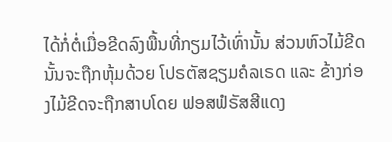ໄດ້ກໍ່ຕໍ່ເມື່ອຂີດລົງພື້ນທີ່ກຽມໄວ້ເທົ່ານັ້ນ ສ່ວນຫົວໄມ້ຂີດນັ້ນຈະຖືກຫຸ້ມດ້ວຍ ໂປຣຕັສຊຽມຄໍລເຣດ ແລະ ຂ້າງກ່ອງໄມ້ຂີດຈະຖືກສາບໂດຍ ຟອສຟໍຣັສສີແດງ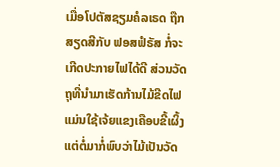ເມື່ອໂປຕັສຊຽມຄໍລເຣດ ຖືກສຽດສີກັບ ຟອສຟໍຣັສ ກໍ່ຈະເກີດປະກາຍໄຟໄດ້ດີ ສ່ວນວັດຖຸທີ່ນຳມາເຮັດກ້ານໄມ້ຂີດໄຟ ແມ່ນໃຊ້ເຈ້ຍແຂງເຄືອບຂີ້ເຜິ້ງ ແຕ່ຕໍ່ມາກໍ່ພົບວ່າໄມ້ເປັນວັດ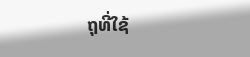ຖຸທີ່ໃຊ້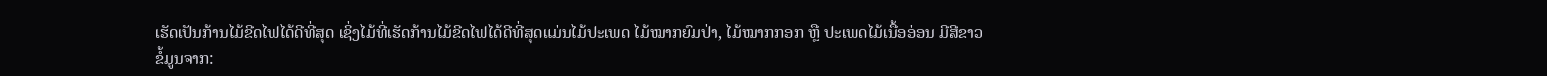ເຮັດເປັນກ້ານໄມ້ຂີດໄຟໄດ້ດີທີ່ສຸດ ເຊິ່ງໄມ້ທີ່ເຮັດກ້ານໄມ້ຂີດໄຟໄດ້ດີທີ່ສຸດແມ່ນໄມ້ປະເພດ ໄມ້ໝາກຍົມປ່າ, ໄມ້ໝາກກອກ ຫຼື ປະເພດໄມ້ເນື້ອອ່ອນ ມີສີຂາວ
ຂໍ້ມູນຈາກ: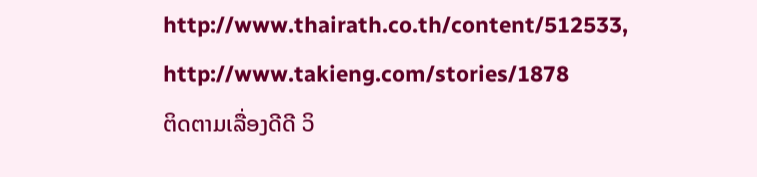http://www.thairath.co.th/content/512533, http://www.takieng.com/stories/1878
ຕິດຕາມເລື່ອງດີດີ ວິ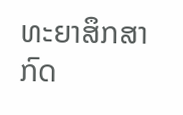ທະຍາສຶກສາ ກົດ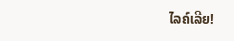ໄລຄ໌ເລີຍ!